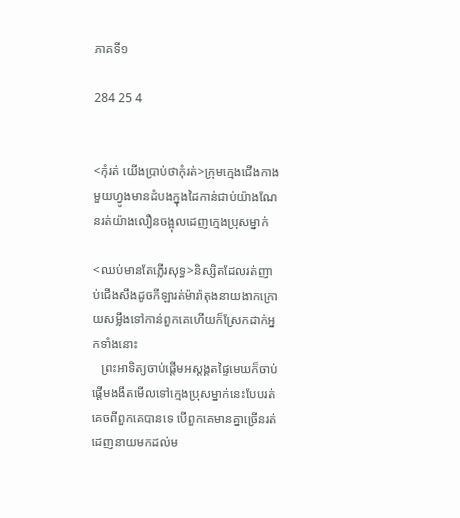ភាគទី១

284 25 4


<កុំរត់ យើងប្រាប់ថាកុំរត់>ក្រុមក្មេងជើងកាងមួយហ្វូងមានដំបងក្នុងដៃកាន់ជាប់យ៉ាងណែនរត់យ៉ាងលឿនចង្អុលដេញក្មេងប្រុសម្នាក់

<ឈប់មានតែភ្លើរសុទ្ធ>និស្សិតដែលរត់ញាប់ជើងសឹងដូចកីឡារត់ម៉ារ៉ាតុងនាយងាកក្រោយសម្លឹងទៅកាន់ពួកគេហើយក៏ស្រែកដាក់អ្នកទាំងនោះ
   ព្រះអាទិត្យចាប់ផ្តើមអស្តង្គតផ្ទៃមេឃក៏ចាប់ផ្តើមងងឹតមើលទៅក្មេងប្រុសម្នាក់នេះបែបរត់គេចពីពួកគេបានទេ បើពួកគេមានគ្នាច្រើនរត់ដេញនាយមកដល់ម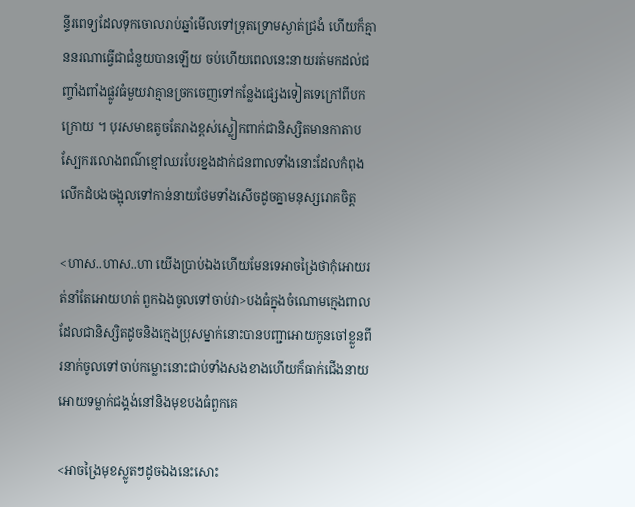ន្ទីរពេទ្យដែលទុកចោលរាប់ឆ្នាំមើលទៅទ្រុតទ្រោមស្ងាត់ជ្រងំ ហើយក៏គ្មាននរណាធ្វើជាជំនួយបានឡើយ ចប់ហើយពេលនេះនាយរត់មកដល់ជញ្ចាំងពាំងផ្លូវធំមួយវាគ្មានច្រកចេញទៅកន្លែងផ្សេងទៀតទេក្រៅពីបកក្រោយ ។ បុរសមាឌតូចតែរាងខ្ពស់ស្លៀកពាក់ជានិស្សិតមានកាតាបស្បែករលោងពណ៌ខ្មៅឈរបែរខ្នងដាក់ជនពាលទាំងនោះដែលកំពុងលើកដំបងចង្អុលទៅកាន់នាយថែមទាំងសើចដូចគ្នាមនុស្សរោគចិត្ត

<ហាស..ហាស..ហា យើងប្រាប់ឯងហើយមែនទេអាចង្រៃថាកុំអោយរត់នាំតែអោយហត់ ពួកឯងចូលទៅចាប់វា>បងធំក្នុងចំណោមក្មេងពាលដែលជានិស្សិតដូចនិងក្មេងប្រុសម្នាក់នោះបានបញ្ជាអោយកូនចៅខ្លួនពីរនាក់ចូលទៅចាប់កម្លោះនោះជាប់ទាំងសងខាងហើយក៏ធាក់ជើងនាយអោយទម្លាក់ជង្គង់នៅនិងមុខបងធំពួកគេ

<អាចង្រៃមុខស្លូតៗដូចឯងនេះសោះ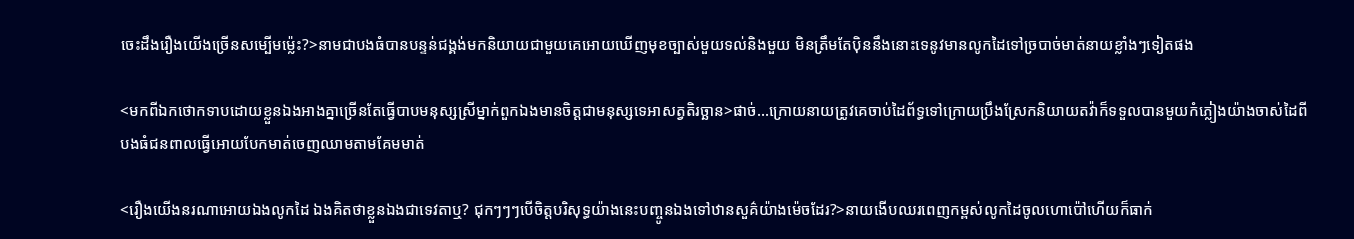ចេះដឹងរឿងយើងច្រើនសម្បើមម្ល៉េះ?>នាមជាបងធំបានបន្ទន់ជង្គង់មកនិយាយជាមួយគេអោយឃើញមុខច្បាស់មួយទល់និងមួយ មិនត្រឹមតែប៉ិននឹងនោះទេនូវមានលូកដៃទៅច្របាច់មាត់នាយខ្លាំងៗទៀតផង

<មកពីឯកថោកទាបដោយខ្លួនឯងអាងគ្នាច្រើនតែធ្វើបាបមនុស្សស្រីម្នាក់ពួកឯងមានចិត្តជាមនុស្សទេអាសត្វតិរច្ឆាន>ផាច់...ក្រោយនាយត្រូវគេចាប់ដៃព័ទ្ធទៅក្រោយប្រឹងស្រែកនិយាយតវ៉ាក៏ទទួលបានមួយកំភ្លៀងយ៉ាងចាស់ដៃពីបងធំជនពាលធ្វើអោយបែកមាត់ចេញឈាមតាមគែមមាត់

<រឿងយើងនរណាអោយឯងលូកដៃ ឯងគិតថាខ្លួនឯងជាទេវតាឬ? ជុកៗៗៗបើចិត្តបរិសុទ្ធយ៉ាងនេះបញ្ចូនឯងទៅឋានសួគ៌យ៉ាងម៉េចដែរ?>នាយងើបឈរពេញកម្ពស់លូកដៃចូលហោប៉ៅហើយក៏ធាក់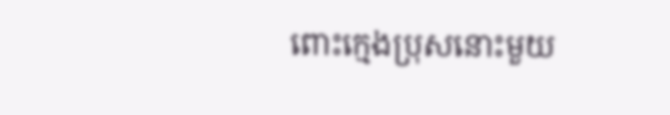ពោះក្មេងប្រុសនោះមួយ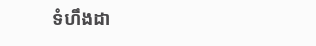ទំហឹងដា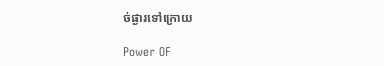ច់ផ្ងារទៅក្រោយ

Power OF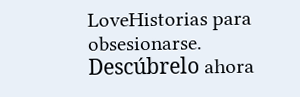LoveHistorias para obsesionarse. Descúbrelo ahora